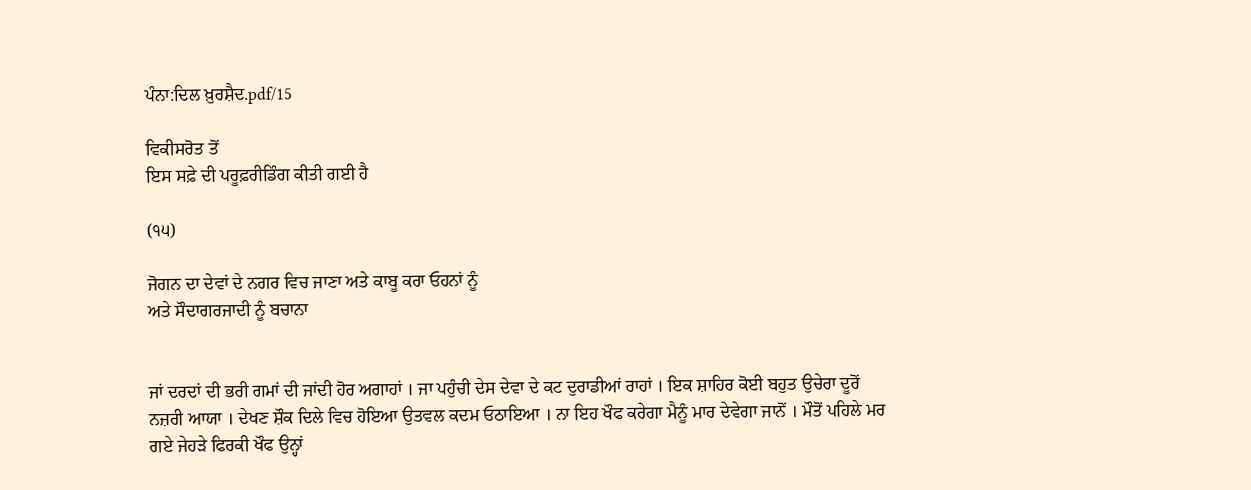ਪੰਨਾ:ਦਿਲ ਖ਼ੁਰਸ਼ੈਦ.pdf/15

ਵਿਕੀਸਰੋਤ ਤੋਂ
ਇਸ ਸਫ਼ੇ ਦੀ ਪਰੂਫ਼ਰੀਡਿੰਗ ਕੀਤੀ ਗਈ ਹੈ

(੧੫)

ਜੋਗਨ ਦਾ ਦੇਵਾਂ ਦੇ ਨਗਰ ਵਿਚ ਜਾਣਾ ਅਤੇ ਕਾਬੂ ਕਰਾ ਓਹਨਾਂ ਨੂੰ
ਅਤੇ ਸੌਦਾਗਰਜਾਦੀ ਨੂੰ ਬਚਾਨਾ


ਜਾਂ ਦਰਦਾਂ ਦੀ ਭਰੀ ਗਮਾਂ ਦੀ ਜਾਂਦੀ ਹੋਰ ਅਗਾਹਾਂ । ਜਾ ਪਹੁੰਚੀ ਦੇਸ ਦੇਵਾ ਦੇ ਕਟ ਦੁਰਾਡੀਆਂ ਰਾਹਾਂ । ਇਕ ਸ਼ਾਹਿਰ ਕੋਈ ਬਹੁਤ ਉਚੇਰਾ ਦੂਰੋਂ ਨਜ਼ਰੀ ਆਯਾ । ਦੇਖਣ ਸ਼ੌਕ ਦਿਲੇ ਵਿਚ ਹੋਇਆ ਉਤਵਲ ਕਦਮ ਓਠਾਇਆ । ਨਾ ਇਹ ਖੌਫ ਕਰੇਗਾ ਮੈਨੂੰ ਮਾਰ ਦੇਵੇਗਾ ਜਾਨੋਂ । ਮੌਤੋਂ ਪਹਿਲੇ ਮਰ ਗਏ ਜੇਹੜੇ ਫਿਰਕੀ ਖੌਫ ਉਨ੍ਹਾਂ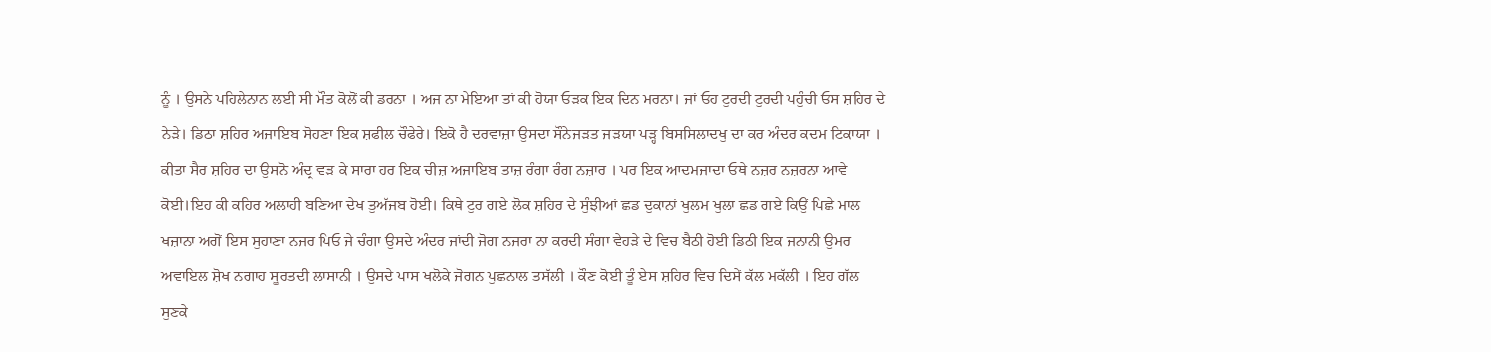ਨੂੰ । ਉਸਨੇ ਪਹਿਲੇਨਾਨ ਲਈ ਸੀ ਮੌਤ ਕੋਲੋਂ ਕੀ ਡਰਨਾ । ਅਜ ਨਾ ਮੇਇਆ ਤਾਂ ਕੀ ਹੋਯਾ ਓੜਕ ਇਕ ਦਿਨ ਮਰਨਾ। ਜਾਂ ਓਹ ਟੁਰਦੀ ਟੁਰਦੀ ਪਹੁੰਚੀ ਓਸ ਸ਼ਹਿਰ ਦੇ ਨੇੜੇ। ਡਿਠਾ ਸ਼ਹਿਰ ਅਜਾਇਬ ਸੋਹਣਾ ਇਕ ਸ਼ਫੀਲ ਚੌਫੇਰੇ। ਇਕੋ ਹੈ ਦਰਵਾਜ਼ਾ ਉਸਦਾ ਸੌਨੇਜੜਤ ਜੜਯਾ ਪੜ੍ਹ ਬਿਸਸਿਲਾਦਖੁ ਦਾ ਕਰ ਅੰਦਰ ਕਦਮ ਟਿਕਾਯਾ । ਕੀਤਾ ਸੈਰ ਸ਼ਹਿਰ ਦਾ ਉਸਨੋ ਅੰਦ੍ਰ ਵੜ ਕੇ ਸਾਰਾ ਹਰ ਇਕ ਚੀਜ਼ ਅਜਾਇਬ ਤਾਜ਼ ਰੰਗਾ ਰੰਗ ਨਜ਼ਾਰ । ਪਰ ਇਕ ਆਦਮਜਾਦਾ ਓਥੇ ਨਜ਼ਰ ਨਜ਼ਰਨਾ ਆਵੇ ਕੋਈ।ਇਹ ਕੀ ਕਹਿਰ ਅਲਾਹੀ ਬਣਿਆ ਦੇਖ ਤੁਅੱਜਬ ਹੋਈ। ਕਿਥੇ ਟੁਰ ਗਏ ਲੋਕ ਸ਼ਹਿਰ ਦੇ ਸੁੰਝੀਆਂ ਛਡ ਦੁਕਾਨਾਂ ਖੁਲਮ ਖੁਲਾ ਛਡ ਗਏ ਕਿਉਂ ਪਿਛੇ ਮਾਲ ਖਜ਼ਾਨਾ ਅਗੋਂ ਇਸ ਸੁਹਾਣਾ ਨਜਰ ਪਿਓ ਜੇ ਚੰਗਾ ਉਸਦੇ ਅੰਦਰ ਜਾਂਦੀ ਜੋਗ ਨਜਰਾ ਨਾ ਕਰਦੀ ਸੰਗਾ ਵੇਹੜੇ ਦੇ ਵਿਚ ਬੈਠੀ ਹੋਈ ਡਿਠੀ ਇਕ ਜਨਾਨੀ ਉਮਰ ਅਵਾਇਲ ਸ਼ੋਖ ਨਗਾਹ ਸੂਰਤਦੀ ਲਾਸਾਨੀ । ਉਸਦੇ ਪਾਸ ਖਲੋਕੇ ਜੋਗਨ ਪੁਛਨਾਲ ਤਸੱਲੀ । ਕੌਣ ਕੋਈ ਤੂੰ ਏਸ ਸ਼ਹਿਰ ਵਿਚ ਦਿਸੇਂ ਕੱਲ ਮਕੱਲੀ । ਇਹ ਗੱਲ ਸੁਣਕੇ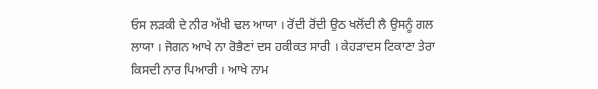ਓਸ ਲੜਕੀ ਦੇ ਨੀਰ ਅੱਖੀ ਢਲ ਆਯਾ । ਰੋਂਦੀ ਰੋਂਦੀ ਉਠ ਖਲੋਂਦੀ ਲੈ ਉਸਨੂੰ ਗਲ ਲਾਯਾ । ਜੋਗਨ ਆਖੇ ਨਾ ਰੋਭੈਣਾਂ ਦਸ ਹਕੀਕਤ ਸਾਰੀ । ਕੇਹੜਾਦਸ ਟਿਕਾਣਾ ਤੇਰਾ ਕਿਸਦੀ ਨਾਰ ਪਿਆਰੀ । ਆਖੇ ਨਾਮ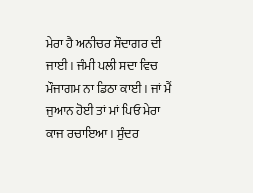ਮੇਰਾ ਹੈ ਅਨੀਚਰ ਸੌਦਾਗਰ ਦੀ ਜਾਈ । ਜੰਮੀ ਪਲੀ ਸਦਾ ਵਿਚ ਮੌਜਾਗਮ ਨਾ ਡਿਠਾ ਕਾਈ । ਜਾਂ ਮੈਂ ਜੁਆਨ ਹੋਈ ਤਾਂ ਮਾਂ ਪਿਓ ਮੇਰਾ ਕਾਜ ਰਚਾਇਆ । ਸੁੰਦਰ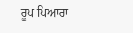ਰੂਪ ਪਿਆਰਾ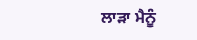ਲਾੜਾ ਮੈਨੂੰ